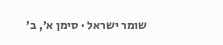שומר ישראל · סימן א׳, ב׳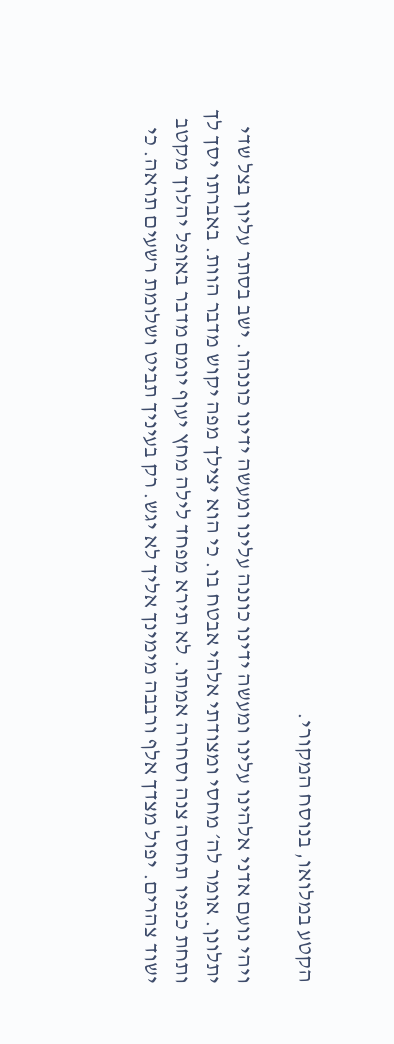הקטע במלואו, בנוסח המקורי.

ויהי נועם אדני אלהינו עלינו ומעשה ידינו כוננה עלינו ומעשה ידינו כוננהו. ישב בסתר עליון בצל שדי יתלונן. אומר לה׳ מחסי ומצודתי אלהי אבטח בו. כי הוא יצילך מפה יקוש מדבר הוות. באברתו יסך לך ותחת כנפיו תחסה צנה וסחרה אמתו. לא תירא מפחד לילה מחץ יעוף יומם מדבר באופל יהלוך מקטב ישוד צהרים. יפול מצדך אלף ורבבה מימינך אליך לא יגש. רק בעיניך תביט ושלומת רשעים תראה. כי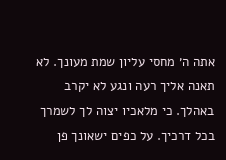אתה ה׳ מחסי עליון שמת מעונך. לא תאנה אליך רעה ונגע לא יקרב באהלך. כי מלאכיו יצוה לך לשמרך בכל דרכיך. על כפים ישאונך פן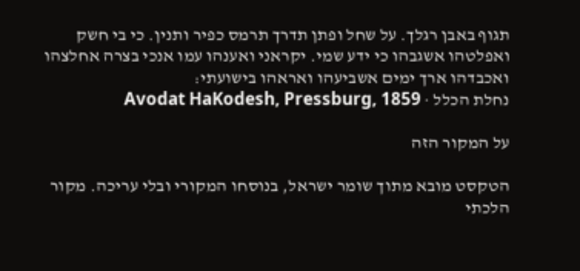תגוף באבן רגלך. על שחל ופתן תדרך תרמס כפיר ותנין. כי בי חשק ואפלטהו אשגבהו כי ידע שמי. יקראני ואענהו עמו אנכי בצרה אחלצהו ואכבדהו ארך ימים אשביעהו ואראהו בישועתי:
נחלת הכלל · Avodat HaKodesh, Pressburg, 1859

על המקור הזה

הטקסט מובא מתוך שומר ישראל, בנוסחו המקורי ובלי עריכה. מקור הלכתי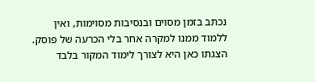נכתב בזמן מסוים ובנסיבות מסוימות, ואין ללמוד ממנו למקרה אחר בלי הכרעה של פוסק. הצגתו כאן היא לצורך לימוד המקור בלבד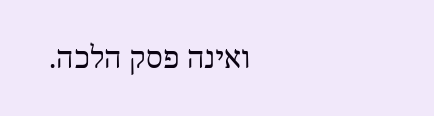ואינה פסק הלכה.